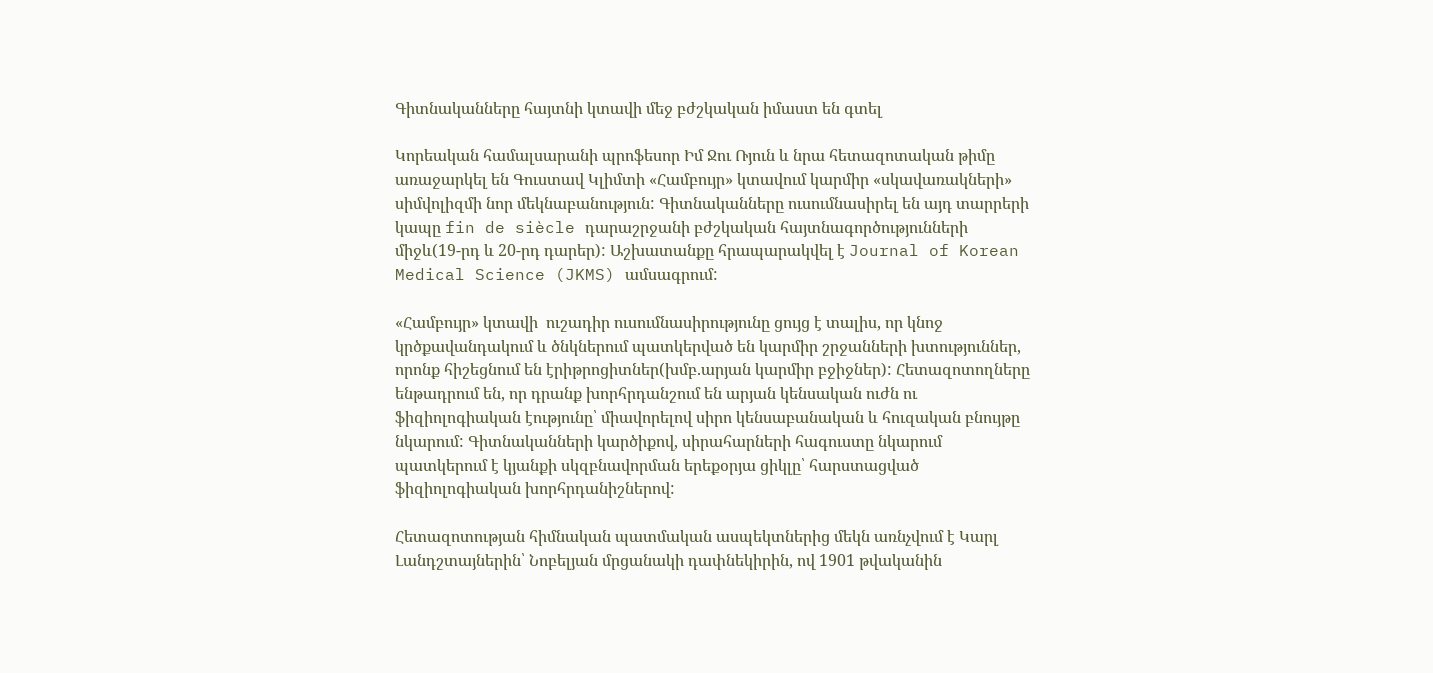Գիտնականները հայտնի կտավի մեջ բժշկական իմաստ են գտել

Կորեական համալսարանի պրոֆեսոր Իմ Ջու Ռյուն և նրա հետազոտական թիմը առաջարկել են Գուստավ Կլիմտի «Համբույր» կտավում կարմիր «սկավառակների» սիմվոլիզմի նոր մեկնաբանություն: Գիտնականները ուսումնասիրել են այդ տարրերի կապը fin de siècle դարաշրջանի բժշկական հայտնագործությունների միջև(19-րդ և 20-րդ դարեր): Աշխատանքը հրապարակվել է Journal of Korean Medical Science (JKMS) ամսագրում:

«Համբույր» կտավի  ուշադիր ուսումնասիրությունը ցույց է տալիս, որ կնոջ կրծքավանդակում և ծնկներում պատկերված են կարմիր շրջանների խտություններ, որոնք հիշեցնում են էրիթրոցիտներ(խմբ.արյան կարմիր բջիջներ): Հետազոտողները ենթադրում են, որ դրանք խորհրդանշում են արյան կենսական ուժն ու ֆիզիոլոգիական էությունը՝ միավորելով սիրո կենսաբանական և հուզական բնույթը նկարում: Գիտնականների կարծիքով, սիրահարների հագուստը նկարում պատկերում է կյանքի սկզբնավորման երեքօրյա ցիկլը՝ հարստացված ֆիզիոլոգիական խորհրդանիշներով:

Հետազոտության հիմնական պատմական ասպեկտներից մեկն առնչվում է Կարլ Լանդշտայներին՝ Նոբելյան մրցանակի դափնեկիրին, ով 1901 թվականին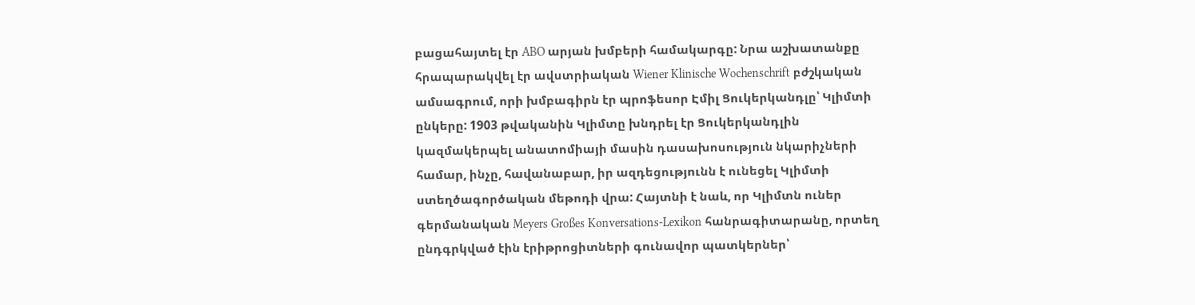բացահայտել էր ABO արյան խմբերի համակարգը: Նրա աշխատանքը հրապարակվել էր ավստրիական Wiener Klinische Wochenschrift բժշկական ամսագրում, որի խմբագիրն էր պրոֆեսոր Էմիլ Ցուկերկանդլը՝ Կլիմտի ընկերը: 1903 թվականին Կլիմտը խնդրել էր Ցուկերկանդլին կազմակերպել անատոմիայի մասին դասախոսություն նկարիչների համար, ինչը, հավանաբար, իր ազդեցությունն է ունեցել Կլիմտի ստեղծագործական մեթոդի վրա: Հայտնի է նաև, որ Կլիմտն ուներ գերմանական Meyers Großes Konversations-Lexikon հանրագիտարանը, որտեղ ընդգրկված էին էրիթրոցիտների գունավոր պատկերներ՝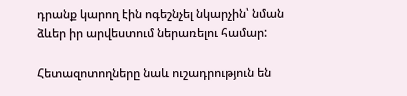դրանք կարող էին ոգեշնչել նկարչին՝ նման ձևեր իր արվեստում ներառելու համար:

Հետազոտողները նաև ուշադրություն են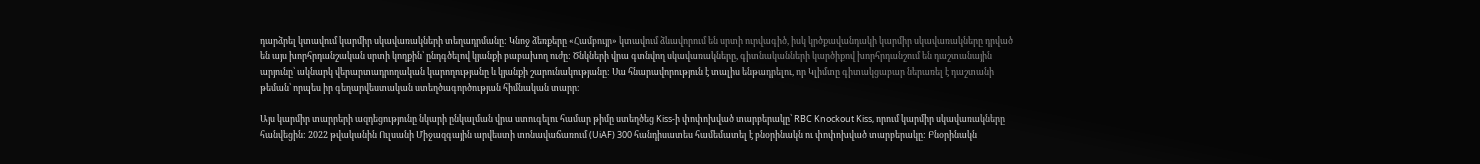դարձրել կտավում կարմիր սկավառակների տեղադրմանը: Կնոջ ձեռքերը «Համբույր» կտավում ձևավորում են սրտի ուրվագիծ, իսկ կրծքավանդակի կարմիր սկավառակները դրված են այս խորհրդանշական սրտի կողքին՝ ընդգծելով կյանքի բաբախող ուժը: Ծնկների վրա գտնվող սկավառակները, գիտնականների կարծիքով խորհրդանշում են դաշտանային արյունը՝ ակնարկ վերարտադրողական կարողությանը և կյանքի շարունակությանը: Սա հնարավորություն է տալիս ենթադրելու, որ Կլիմտը գիտակցաբար ներառել է դաշտանի թեման՝ որպես իր գեղարվեստական ստեղծագործության հիմնական տարր։

Այս կարմիր տարրերի ազդեցությունը նկարի ընկալման վրա ստուգելու համար թիմը ստեղծեց Kiss-ի փոփոխված տարբերակը՝ RBC Knockout Kiss, որում կարմիր սկավառակները հանվեցին: 2022 թվականին Ուլսանի Միջազգային արվեստի տոնավաճառում (UiAF) 300 հանդիսատես համեմատել է բնօրինակն ու փոփոխված տարբերակը: Բնօրինակն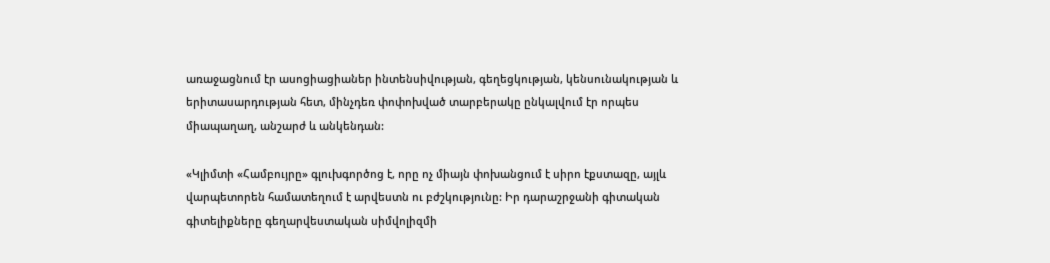առաջացնում էր ասոցիացիաներ ինտենսիվության, գեղեցկության, կենսունակության և երիտասարդության հետ, մինչդեռ փոփոխված տարբերակը ընկալվում էր որպես միապաղաղ, անշարժ և անկենդան:

«Կլիմտի «Համբույրը» գլուխգործոց է, որը ոչ միայն փոխանցում է սիրո էքստազը, այլև վարպետորեն համատեղում է արվեստն ու բժշկությունը: Իր դարաշրջանի գիտական գիտելիքները գեղարվեստական սիմվոլիզմի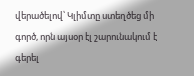վերածելով՝ Կլիմտը ստեղծեց մի գործ, որն այսօր էլ շարունակում է գերել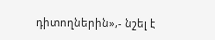դիտողներին»,- նշել է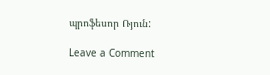պրոֆեսոր Ռյուն:

Leave a Comment